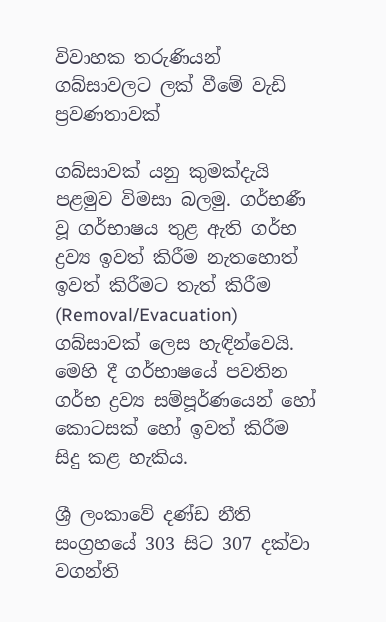විවාහක තරුණියන් ගබ්සාවලට ලක්‌ වීමේ වැඩි ප්‍රවණතාවක්‌

ගබ්සාවක්‌ යනු කුමක්‌දැයි පළමුව විමසා බලමු. ගර්භණී වූ ගර්භාෂය තුළ ඇති ගර්භ ද්‍රව්‍ය ඉවත් කිරීම නැතහොත් ඉවත් කිරීමට තැත් කිරීම (Removal/Evacuation) ගබ්සාවක්‌ ලෙස හැඳින්වෙයි. මෙහි දී ගර්භාෂයේ පවතින ගර්භ ද්‍රව්‍ය සම්පූර්ණයෙන් හෝ කොටසක්‌ හෝ ඉවත් කිරීම සිදු කළ හැකිය.

ශ්‍රී ලංකාවේ දණ්‌ඩ නීති සංග්‍රහයේ 303 සිට 307 දක්‌වා වගන්ති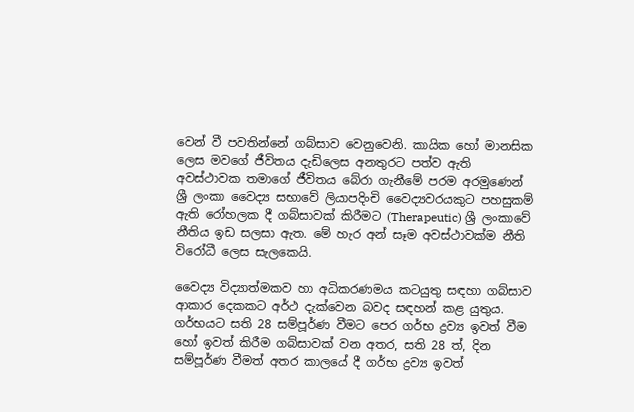වෙන් වී පවතින්නේ ගබ්සාව වෙනුවෙනි. කායික හෝ මානසික ලෙස මවගේ ජීවිතය දැඩිලෙස අනතුරට පත්ව ඇති අවස්‌ථාවක තමාගේ ජීවිතය බේරා ගැනීමේ පරම අරමුණෙන් ශ්‍රී ලංකා වෛද්‍ය සභාවේ ලියාපදිංචි වෛද්‍යවරයකුට පහසුකම් ඇති රෝහලක දී ගබ්සාවක්‌ කිරීමට (Therapeutic) ශ්‍රී ලංකාවේ නීතිය ඉඩ සලසා ඇත. මේ හැර අන් සෑම අවස්‌ථාවක්‌ම නීති විරෝධී ලෙස සැලකෙයි.

වෛද්‍ය විද්‍යාත්මකව හා අධිකරණමය කටයුතු සඳහා ගබ්සාව ආකාර දෙකකට අර්ථ දැක්‌වෙන බවද සඳහන් කළ යුතුය. ගර්භයට සති 28 සම්පූර්ණ වීමට පෙර ගර්භ ද්‍රව්‍ය ඉවත් වීම හෝ ඉවත් කිරීම ගබ්සාවක්‌ වන අතර, සති 28 ත්, දින සම්පූර්ණ වීමත් අතර කාලයේ දී ගර්භ ද්‍රව්‍ය ඉවත්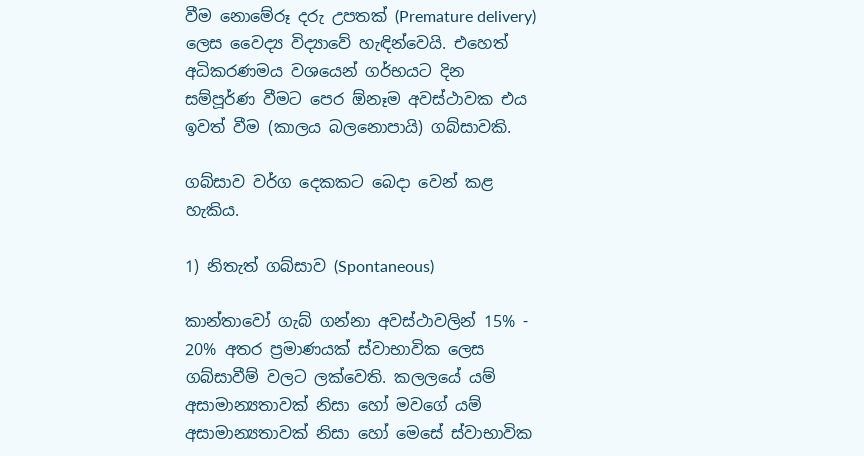වීම නොමේරූ දරු උපතක්‌ (Premature delivery) ලෙස වෛද්‍ය විද්‍යාවේ හැඳින්වෙයි. එහෙත් අධිකරණමය වශයෙන් ගර්භයට දින සම්පූර්ණ වීමට පෙර ඕනෑම අවස්‌ථාවක එය ඉවත් වීම (කාලය බලනොපායි) ගබ්සාවකි.

ගබ්සාව වර්ග දෙකකට බෙදා වෙන් කළ හැකිය.

1) නිතැත් ගබ්සාව (Spontaneous)

කාන්තාවෝ ගැබ් ගන්නා අවස්‌ථාවලින් 15% - 20% අතර ප්‍රමාණයක්‌ ස්‌වාභාවික ලෙස ගබ්සාවීම් වලට ලක්‌වෙති. කලලයේ යම් අසාමාන්‍යතාවක්‌ නිසා හෝ මවගේ යම් අසාමාන්‍යතාවක්‌ නිසා හෝ මෙසේ ස්‌වාභාවික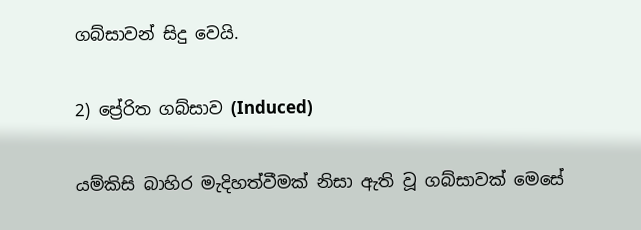ගබ්සාවන් සිදු වෙයි.

2) ප්‍රේරිත ගබ්සාව (Induced)

යම්කිසි බාහිර මැදිහත්වීමක්‌ නිසා ඇති වූ ගබ්සාවක්‌ මෙසේ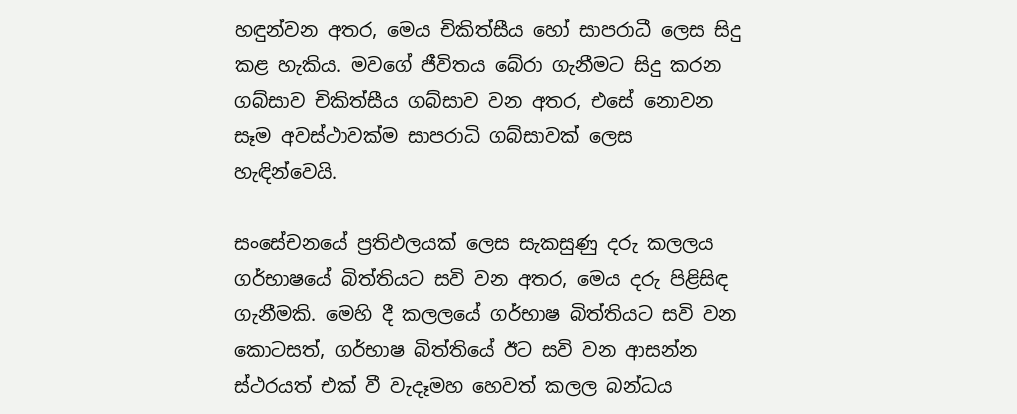හඳුන්වන අතර, මෙය චිකිත්සීය හෝ සාපරාධී ලෙස සිදු කළ හැකිය. මවගේ ජීවිතය බේරා ගැනීමට සිදු කරන ගබ්සාව චිකිත්සීය ගබ්සාව වන අතර, එසේ නොවන සෑම අවස්‌ථාවක්‌ම සාපරාධි ගබ්සාවක්‌ ලෙස හැඳින්වෙයි.

සංසේචනයේ ප්‍රතිඵලයක්‌ ලෙස සැකසුණු දරු කලලය ගර්භාෂයේ බිත්තියට සවි වන අතර, මෙය දරු පිළිසිඳ ගැනීමකි. මෙහි දී කලලයේ ගර්භාෂ බිත්තියට සවි වන කොටසත්, ගර්භාෂ බිත්තියේ ඊට සවි වන ආසන්න ස්‌ථරයත් එක්‌ වී වැදෑමහ හෙවත් කලල බන්ධය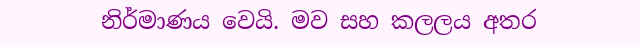නිර්මාණය වෙයි. මව සහ කලලය අතර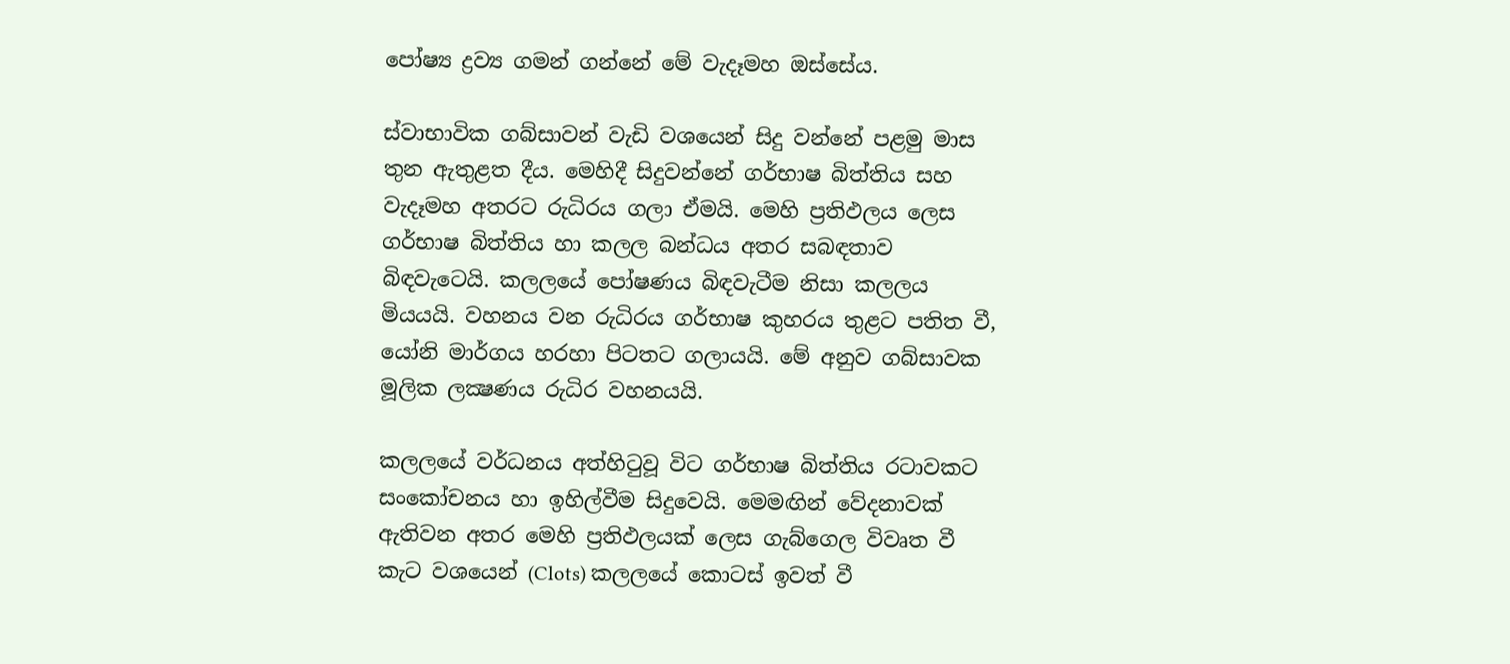පෝෂ්‍ය ද්‍රව්‍ය ගමන් ගන්නේ මේ වැදෑමහ ඔස්‌සේය.

ස්‌වාභාවික ගබ්සාවන් වැඩි වශයෙන් සිදු වන්නේ පළමු මාස තුන ඇතුළත දීය. මෙහිදී සිදුවන්නේ ගර්භාෂ බිත්තිය සහ වැදෑමහ අතරට රුධිරය ගලා ඒමයි. මෙහි ප්‍රතිඵලය ලෙස ගර්භාෂ බිත්තිය හා කලල බන්ධය අතර සබඳතාව බිඳවැටෙයි. කලලයේ පෝෂණය බිඳවැටීම නිසා කලලය මියයයි. වහනය වන රුධිරය ගර්භාෂ කුහරය තුළට පතිත වී, යෝනි මාර්ගය හරහා පිටතට ගලායයි. මේ අනුව ගබ්සාවක මූලික ලක්‍ෂණය රුධිර වහනයයි.

කලලයේ වර්ධනය අත්හිටුවූ විට ගර්භාෂ බිත්තිය රටාවකට සංකෝචනය හා ඉහිල්වීම සිදුවෙයි. මෙමඟින් වේදනාවක්‌ ඇතිවන අතර මෙහි ප්‍රතිඵලයක්‌ ලෙස ගැබ්ගෙල විවෘත වී කැට වශයෙන් (Clots) කලලයේ කොටස්‌ ඉවත් වී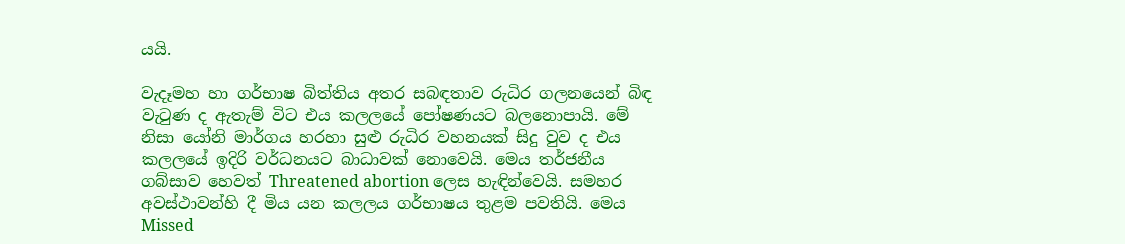යයි.

වැදෑමහ හා ගර්භාෂ බිත්තිය අතර සබඳතාව රුධිර ගලනයෙන් බිඳ වැටුණ ද ඇතැම් විට එය කලලයේ පෝෂණයට බලනොපායි. මේ නිසා යෝනි මාර්ගය හරහා සුළු රුධිර වහනයක්‌ සිදු වුව ද එය කලලයේ ඉදිරි වර්ධනයට බාධාවක්‌ නොවෙයි. මෙය තර්ජනීය ගබ්සාව හෙවත් Threatened abortion ලෙස හැඳින්වෙයි. සමහර අවස්‌ථාවන්හි දී මිය යන කලලය ගර්භාෂය තුළම පවතියි. මෙය Missed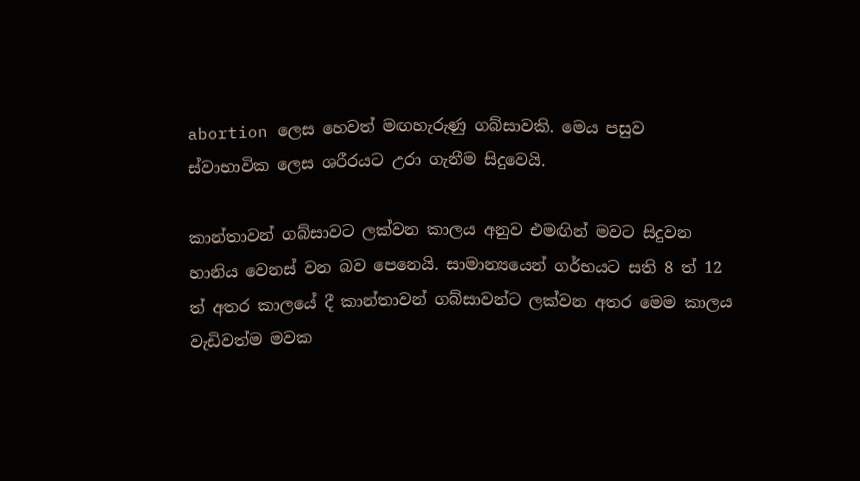abortion ලෙස හෙවත් මඟහැරුණු ගබ්සාවකි. මෙය පසුව ස්‌වාභාවික ලෙස ශරීරයට උරා ගැනීම සිදුවෙයි.

කාන්තාවන් ගබ්සාවට ලක්‌වන කාලය අනුව එමඟින් මවට සිදුවන හානිය වෙනස්‌ වන බව පෙනෙයි. සාමාන්‍යයෙන් ගර්භයට සති 8 ත් 12 ත් අතර කාලයේ දී කාන්තාවන් ගබ්සාවන්ට ලක්‌වන අතර මෙම කාලය වැඩිවත්ම මවක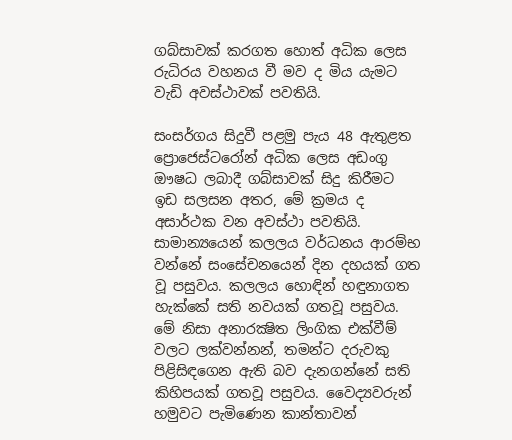ගබ්සාවක්‌ කරගත හොත් අධික ලෙස රුධිරය වහනය වී මව ද මිය යැමට වැඩි අවස්‌ථාවක්‌ පවතියි.

සංසර්ගය සිදුවී පළමු පැය 48 ඇතුළත ප්‍රොජෙස්‌ටරෝන් අධික ලෙස අඩංගු ඖෂධ ලබාදී ගබ්සාවක්‌ සිදු කිරීමට ඉඩ සලසන අතර, මේ ක්‍රමය ද අසාර්ථක වන අවස්‌ථා පවතියි. සාමාන්‍යයෙන් කලලය වර්ධනය ආරම්භ වන්නේ සංසේචනයෙන් දින දහයක්‌ ගත වූ පසුවය. කලලය හොඳින් හඳුනාගත හැක්‌කේ සති නවයක්‌ ගතවූ පසුවය. මේ නිසා අනාරක්‍ෂිත ලිංගික එක්‌වීම් වලට ලක්‌වන්නන්, තමන්ට දරුවකු පිළිසිඳගෙන ඇති බව දැනගන්නේ සති කිහිපයක්‌ ගතවූ පසුවය. වෛද්‍යවරුන් හමුවට පැමිණෙන කාන්තාවන්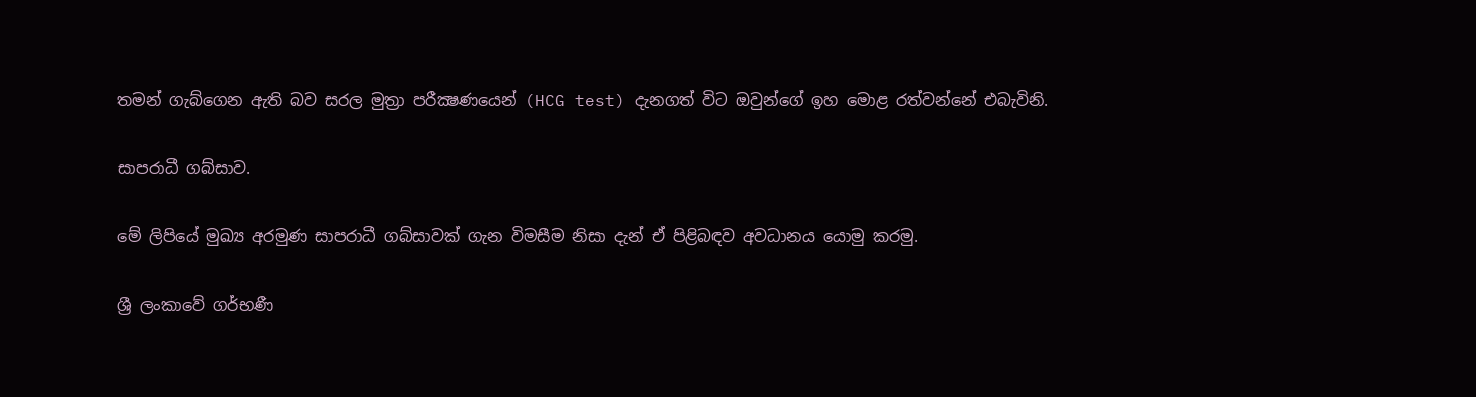තමන් ගැබ්ගෙන ඇති බව සරල මුත්‍රා පරීක්‍ෂණයෙන් (HCG test) දැනගත් විට ඔවුන්ගේ ඉහ මොළ රත්වන්නේ එබැවිනි.

සාපරාධී ගබ්සාව.

මේ ලිපියේ මුඛ්‍ය අරමුණ සාපරාධී ගබ්සාවක්‌ ගැන විමසීම නිසා දැන් ඒ පිළිබඳව අවධානය යොමු කරමු.

ශ්‍රී ලංකාවේ ගර්භණී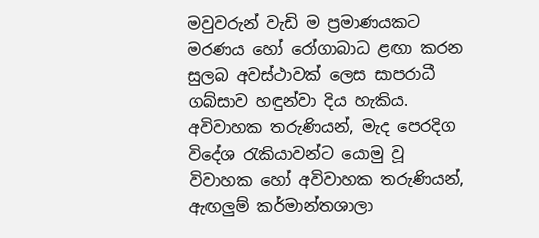මවුවරුන් වැඩි ම ප්‍රමාණයකට මරණය හෝ රෝගාබාධ ළඟා කරන සුලබ අවස්‌ථාවක්‌ ලෙස සාපරාධී ගබ්සාව හඳුන්වා දිය හැකිය. අවිවාහක තරුණියන්, මැද පෙරදිග විදේශ රැකියාවන්ට යොමු වූ විවාහක හෝ අවිවාහක තරුණියන්, ඇඟලුම් කර්මාන්තශාලා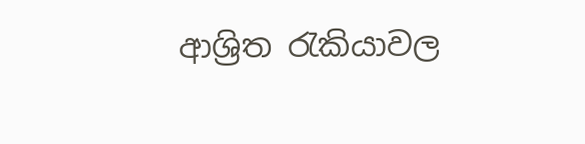ආශ්‍රිත රැකියාවල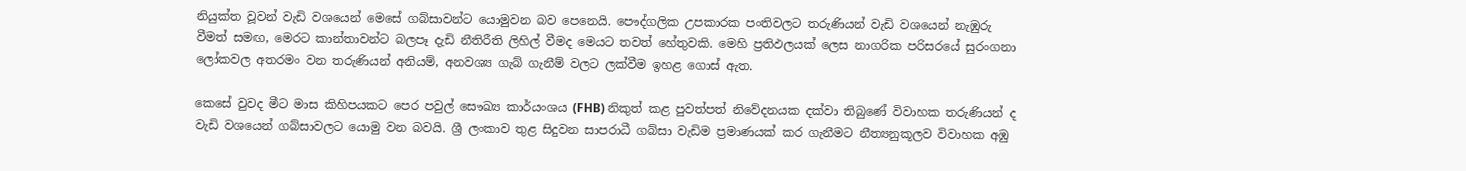නියුක්‌ත වූවන් වැඩි වශයෙන් මෙසේ ගබ්සාවන්ට යොමුවන බව පෙනෙයි. පෞද්ගලික උපකාරක පංතිවලට තරුණියන් වැඩි වශයෙන් නැඹුරු වීමත් සමඟ, මෙරට කාන්තාවන්ට බලපෑ දැඩි නීතිරීති ලිහිල් වීමද මෙයට තවත් හේතුවකි. මෙහි ප්‍රතිඵලයක්‌ ලෙස නාගරික පරිසරයේ සුරංගනා ලෝකවල අතරමං වන තරුණියන් අනියම්, අනවශ්‍ය ගැබ් ගැනීම් වලට ලක්‌වීම ඉහළ ගොස්‌ ඇත.

කෙසේ වුවද මීට මාස කිහිපයකට පෙර පවුල් සෞඛ්‍ය කාර්යංශය (FHB) නිකුත් කළ පුවත්පත් නිවේදනයක දක්‌වා තිබුණේ විවාහක තරුණියන් ද වැඩි වශයෙන් ගබ්සාවලට යොමු වන බවයි. ශ්‍රී ලංකාව තුළ සිදුවන සාපරාධී ගබ්සා වැඩිම ප්‍රමාණයක්‌ කර ගැනීමට නීත්‍යනුකූලව විවාහක අඹු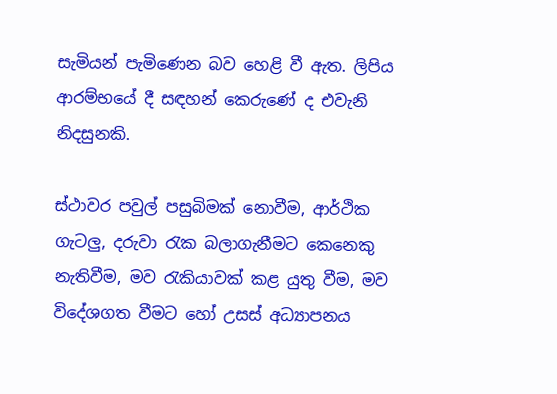සැමියන් පැමිණෙන බව හෙළි වී ඇත. ලිපිය ආරම්භයේ දී සඳහන් කෙරුණේ ද එවැනි නිදසුනකි.

ස්‌ථාවර පවුල් පසුබිමක්‌ නොවීම, ආර්ථික ගැටලු, දරුවා රැක බලාගැනීමට කෙනෙකු නැතිවීම, මව රැකියාවක්‌ කළ යුතු වීම, මව විදේශගත වීමට හෝ උසස්‌ අධ්‍යාපනය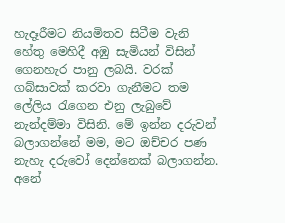හැදෑරීමට නියමිතව සිටීම වැනි හේතු මෙහිදී අඹු සැමියන් විසින් ගෙනහැර පානු ලබයි. වරක්‌ ගබ්සාවක්‌ කරවා ගැනීමට තම ලේලිය රැගෙන එනු ලැබුවේ නැන්දම්මා විසිනි. මේ ඉන්න දරුවන් බලාගන්නේ මම, මට ඔච්චර පණ නැහැ දරුවෝ දෙන්නෙක්‌ බලාගන්න. අනේ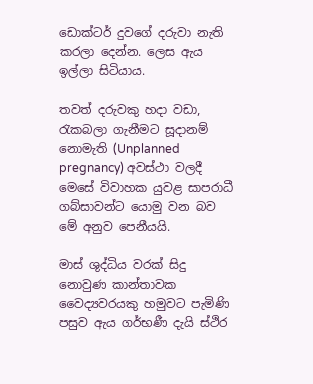ඩොක්‌ටර් දුවගේ දරුවා නැති කරලා දෙන්න. ලෙස ඇය ඉල්ලා සිටියාය.

තවත් දරුවකු හදා වඩා, රැකබලා ගැනීමට සූදානම් නොමැති (Unplanned pregnancy) අවස්‌ථා වලදී මෙසේ විවාහක යුවළ සාපරාධී ගබ්සාවන්ට යොමු වන බව මේ අනුව පෙනීයයි.

මාස්‌ ශුද්ධිය වරක්‌ සිදු නොවුණ කාන්තාවක වෛද්‍යවරයකු හමුවට පැමිණි පසුව ඇය ගර්භණී දැයි ස්‌ථිර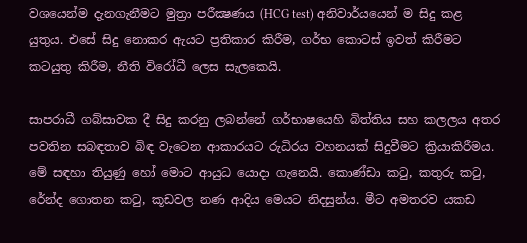වශයෙන්ම දැනගැනීමට මුත්‍රා පරීක්‍ෂණය (HCG test) අනිවාර්යයෙන් ම සිදු කළ යුතුය. එසේ සිදු නොකර ඇයට ප්‍රතිකාර කිරීම, ගර්භ කොටස්‌ ඉවත් කිරීමට කටයුතු කිරීම, නීති විරෝධී ලෙස සැලකෙයි.

සාපරාධී ගබ්සාවක දී සිදු කරනු ලබන්නේ ගර්භාෂයෙහි බිත්තිය සහ කලලය අතර පවතින සබඳතාව බිඳ වැටෙන ආකාරයට රුධිරය වහනයක්‌ සිදුවීමට ක්‍රියාකිරීමය. මේ සඳහා තියුණු හෝ මොට ආයුධ යොදා ගැනෙයි. කොණ්‌ඩා කටු, කතුරු කටු, රේන්ද ගොතන කටු, කූඩවල නණ ආදිය මෙයට නිදසුන්ය. මීට අමතරව යකඩ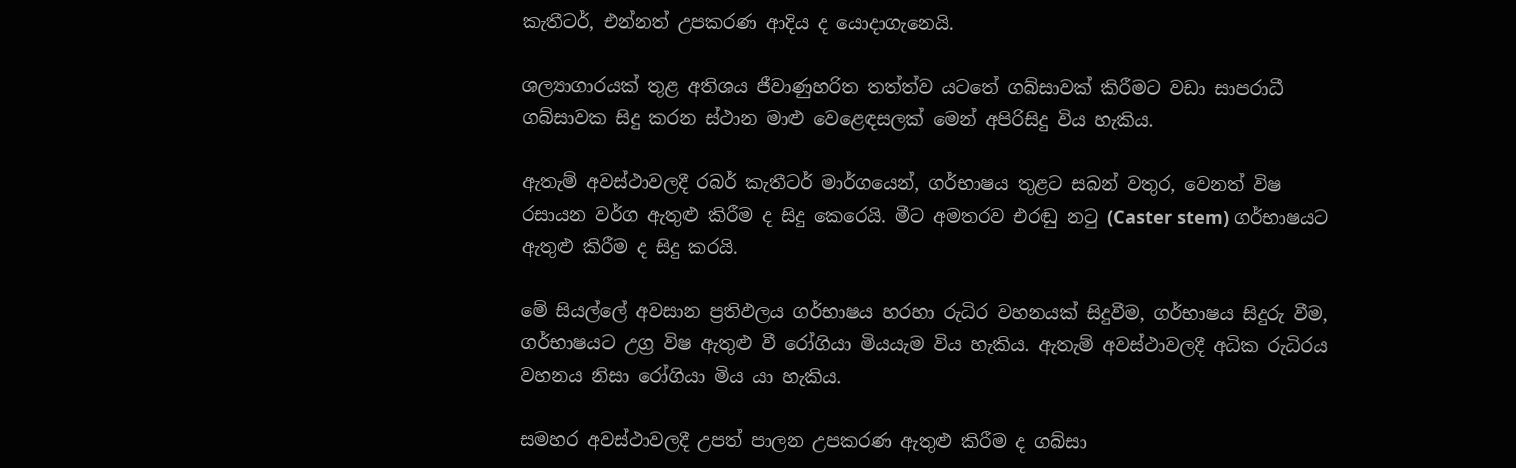කැතීටර්, එන්නත් උපකරණ ආදිය ද යොදාගැනෙයි.

ශල්‍යාගාරයක්‌ තුළ අතිශය ජීවාණුහරිත තත්ත්ව යටතේ ගබ්සාවක්‌ කිරීමට වඩා සාපරාධී ගබ්සාවක සිදු කරන ස්‌ථාන මාළු වෙළෙඳසලක්‌ මෙන් අපිරිසිදු විය හැකිය.

ඇතැම් අවස්‌ථාවලදී රබර් කැතීටර් මාර්ගයෙන්, ගර්භාෂය තුළට සබන් වතුර, වෙනත් විෂ රසායන වර්ග ඇතුළු කිරීම ද සිදු කෙරෙයි. මීට අමතරව එරඬු නටු (Caster stem) ගර්භාෂයට ඇතුළු කිරීම ද සිදු කරයි.

මේ සියල්ලේ අවසාන ප්‍රතිඵලය ගර්භාෂය හරහා රුධිර වහනයක්‌ සිදුවීම, ගර්භාෂය සිදුරු වීම, ගර්භාෂයට උග්‍ර විෂ ඇතුළු වී රෝගියා මියයැම විය හැකිය. ඇතැම් අවස්‌ථාවලදී අධික රුධිරය වහනය නිසා රෝගියා මිය යා හැකිය.

සමහර අවස්‌ථාවලදී උපත් පාලන උපකරණ ඇතුළු කිරීම ද ගබ්සා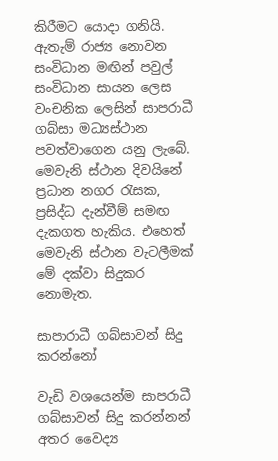කිරීමට යොදා ගනියි. ඇතැම් රාජ්‍ය නොවන සංවිධාන මඟින් පවුල් සංවිධාන සායන ලෙස වංචනික ලෙසින් සාපරාධී ගබ්සා මධ්‍යස්‌ථාන පවත්වාගෙන යනු ලැබේ. මෙවැනි ස්‌ථාන දිවයිනේ ප්‍රධාන නගර රැසක, ප්‍රසිද්ධ දැන්වීම් සමඟ දැකගත හැකිය. එහෙත් මෙවැනි ස්‌ථාන වැටලීමක්‌ මේ දක්‌වා සිදුකර නොමැත.

සාපාරාධී ගබ්සාවන් සිදු කරන්නෝ

වැඩි වශයෙන්ම සාපරාධී ගබ්සාවන් සිදු කරන්නන් අතර වෛද්‍ය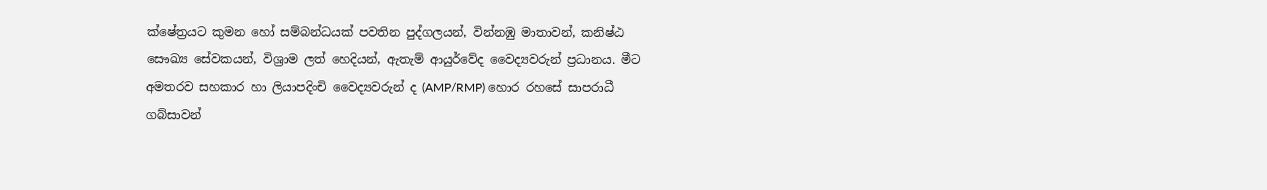ක්‌ෂේත්‍රයට කුමන හෝ සම්බන්ධයක්‌ පවතින පුද්ගලයන්, වින්නඹු මාතාවන්, කනිෂ්ඨ සෞඛ්‍ය සේවකයන්, විශ්‍රාම ලත් හෙදියන්, ඇතැම් ආයුර්වේද වෛද්‍යවරුන් ප්‍රධානය. මීට අමතරව සහකාර හා ලියාපදිංචි වෛද්‍යවරුන් ද (AMP/RMP) හොර රහසේ සාපරාධී ගබ්සාවන්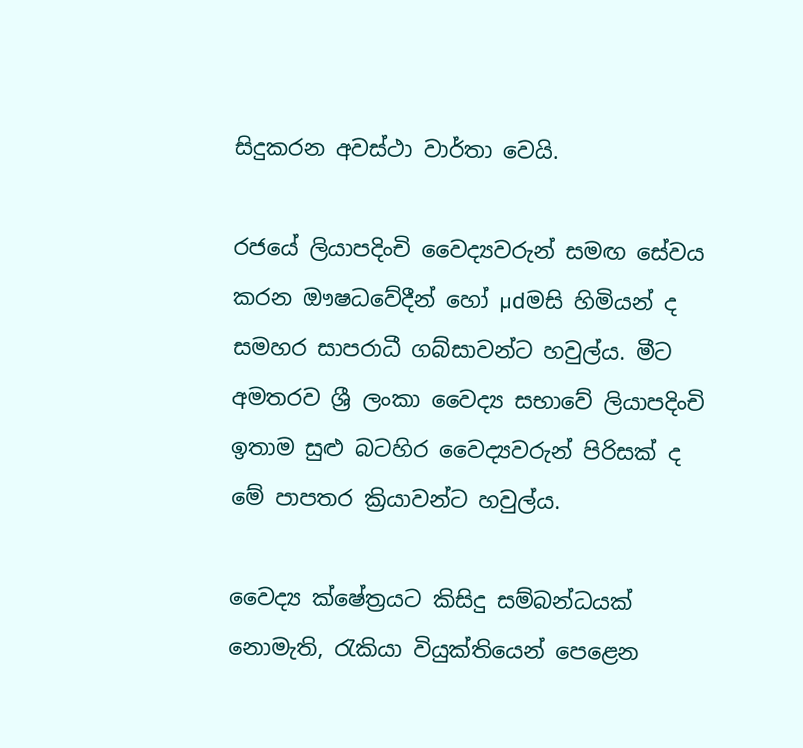සිදුකරන අවස්‌ථා වාර්තා වෙයි.

රජයේ ලියාපදිංචි වෛද්‍යවරුන් සමඟ සේවය කරන ඖෂධවේදීන් හෝ µdමසි හිමියන් ද සමහර සාපරාධී ගබ්සාවන්ට හවුල්ය. මීට අමතරව ශ්‍රී ලංකා වෛද්‍ය සභාවේ ලියාපදිංචි ඉතාම සුළු බටහිර වෛද්‍යවරුන් පිරිසක්‌ ද මේ පාපතර ක්‍රියාවන්ට හවුල්ය.

වෛද්‍ය ක්‌ෂේත්‍රයට කිසිදු සම්බන්ධයක්‌ නොමැති, රැකියා වියුක්‌තියෙන් පෙළෙන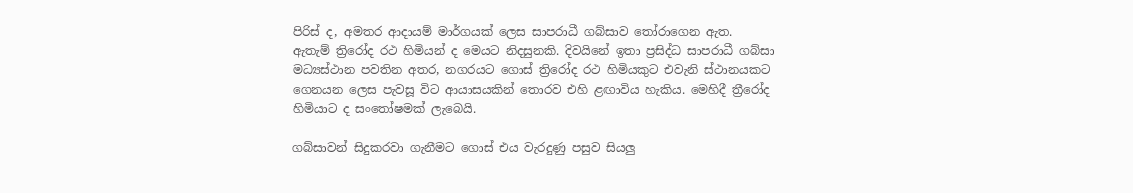පිරිස්‌ ද, අමතර ආදායම් මාර්ගයක්‌ ලෙස සාපරාධී ගබ්සාව තෝරාගෙන ඇත. ඇතැම් ත්‍රිරෝද රථ හිමියන් ද මෙයට නිදසුනකි. දිවයිනේ ඉතා ප්‍රසිද්ධ සාපරාධී ගබ්සා මධ්‍යස්‌ථාන පවතින අතර, නගරයට ගොස්‌ ත්‍රිරෝද රථ හිමියකුට එවැනි ස්‌ථානයකට ගෙනයන ලෙස පැවසූ විට ආයාසයකින් තොරව එහි ළඟාවිය හැකිය. මෙහිදී ත්‍රීරෝද හිමියාට ද සංතෝෂමක්‌ ලැබෙයි.

ගබ්සාවන් සිදුකරවා ගැනීමට ගොස්‌ එය වැරදුණු පසුව සියලු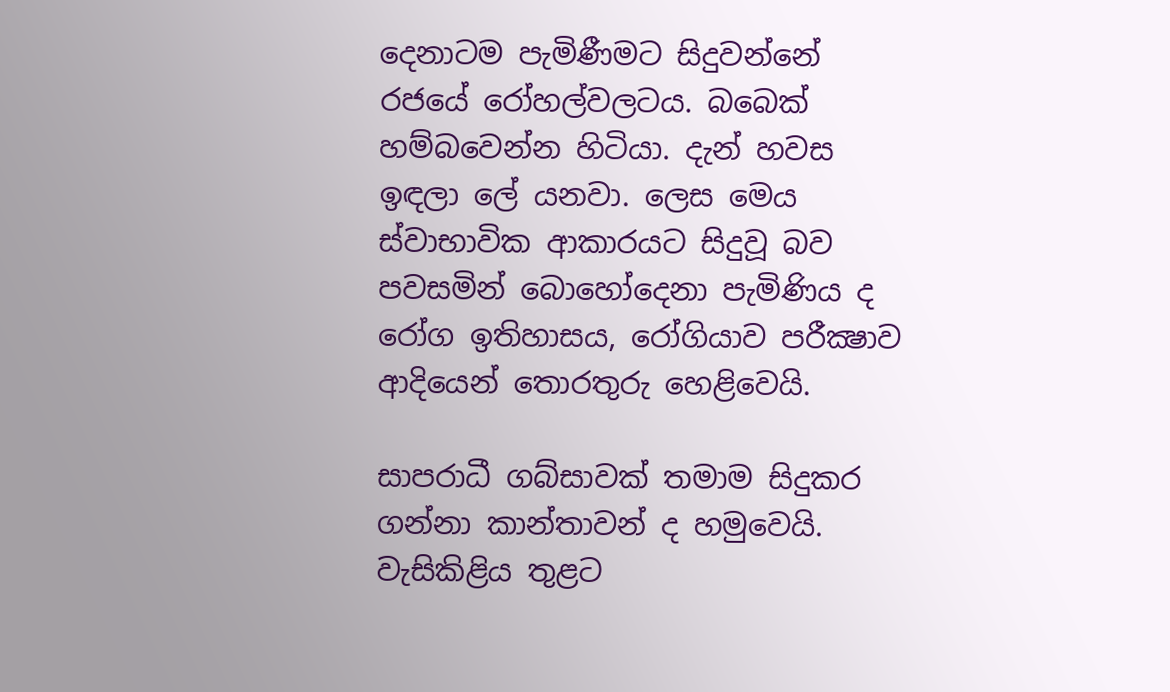දෙනාටම පැමිණීමට සිදුවන්නේ රජයේ රෝහල්වලටය. බබෙක්‌ හම්බවෙන්න හිටියා. දැන් හවස ඉඳලා ලේ යනවා. ලෙස මෙය ස්‌වාභාවික ආකාරයට සිදුවූ බව පවසමින් බොහෝදෙනා පැමිණිය ද රෝග ඉතිහාසය, රෝගියාව පරීක්‍ෂාව ආදියෙන් තොරතුරු හෙළිවෙයි.

සාපරාධී ගබ්සාවක්‌ තමාම සිදුකර ගන්නා කාන්තාවන් ද හමුවෙයි. වැසිකිළිය තුළට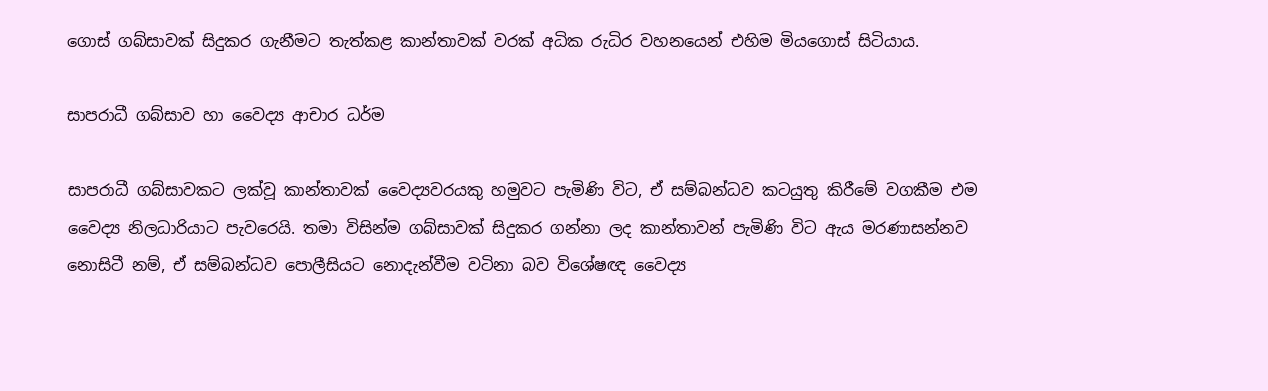ගොස්‌ ගබ්සාවක්‌ සිදුකර ගැනීමට තැත්කළ කාන්තාවක්‌ වරක්‌ අධික රුධිර වහනයෙන් එහිම මියගොස්‌ සිටියාය.

සාපරාධී ගබ්සාව හා වෛද්‍ය ආචාර ධර්ම

සාපරාධී ගබ්සාවකට ලක්‌වූ කාන්තාවක්‌ වෛද්‍යවරයකු හමුවට පැමිණි විට, ඒ සම්බන්ධව කටයුතු කිරීමේ වගකීම එම වෛද්‍ය නිලධාරියාට පැවරෙයි. තමා විසින්ම ගබ්සාවක්‌ සිදුකර ගන්නා ලද කාන්තාවන් පැමිණි විට ඇය මරණාසන්නව නොසිටී නම්, ඒ සම්බන්ධව පොලීසියට නොදැන්වීම වටිනා බව විශේෂඥ වෛද්‍ය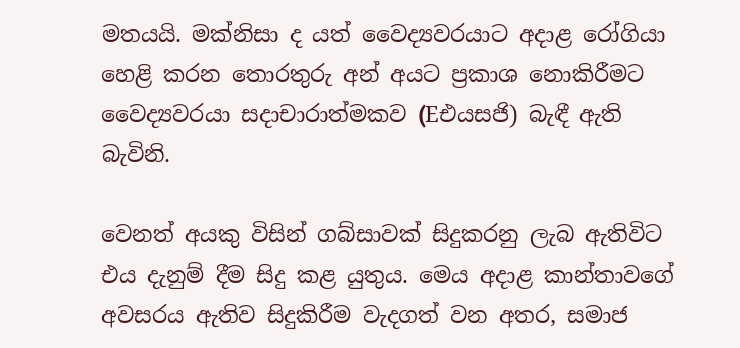මතයයි. මක්‌නිසා ද යත් වෛද්‍යවරයාට අදාළ රෝගියා හෙළි කරන තොරතුරු අන් අයට ප්‍රකාශ නොකිරීමට වෛද්‍යවරයා සදාචාරාත්මකව (Eඑයසජි) බැඳී ඇති බැවිනි.

වෙනත් අයකු විසින් ගබ්සාවක්‌ සිදුකරනු ලැබ ඇතිවිට එය දැනුම් දීම සිදු කළ යුතුය. මෙය අදාළ කාන්තාවගේ අවසරය ඇතිව සිදුකිරීම වැදගත් වන අතර, සමාජ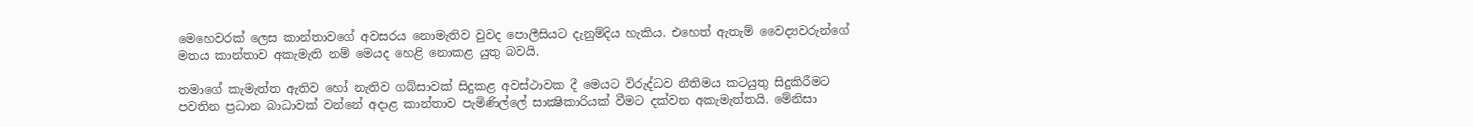මෙහෙවරක්‌ ලෙස කාන්තාවගේ අවසරය නොමැතිව වුවද පොලීසියට දැනුම්දිය හැකිය. එහෙත් ඇතැම් වෛද්‍යවරුන්ගේ මතය කාන්තාව අකැමැති නම් මෙයද හෙළි නොකළ යුතු බවයි.

තමාගේ කැමැත්ත ඇතිව හෝ නැතිව ගබ්සාවක්‌ සිදුකළ අවස්‌ථාවක දී මෙයට විරුද්ධව නීතිමය කටයුතු සිදුකිරීමට පවතින ප්‍රධාන බාධාවක්‌ වන්නේ අදාළ කාන්තාව පැමිණිල්ලේ සාක්‍ෂිකාරියක්‌ වීමට දක්‌වන අකැමැත්තයි. මේනිසා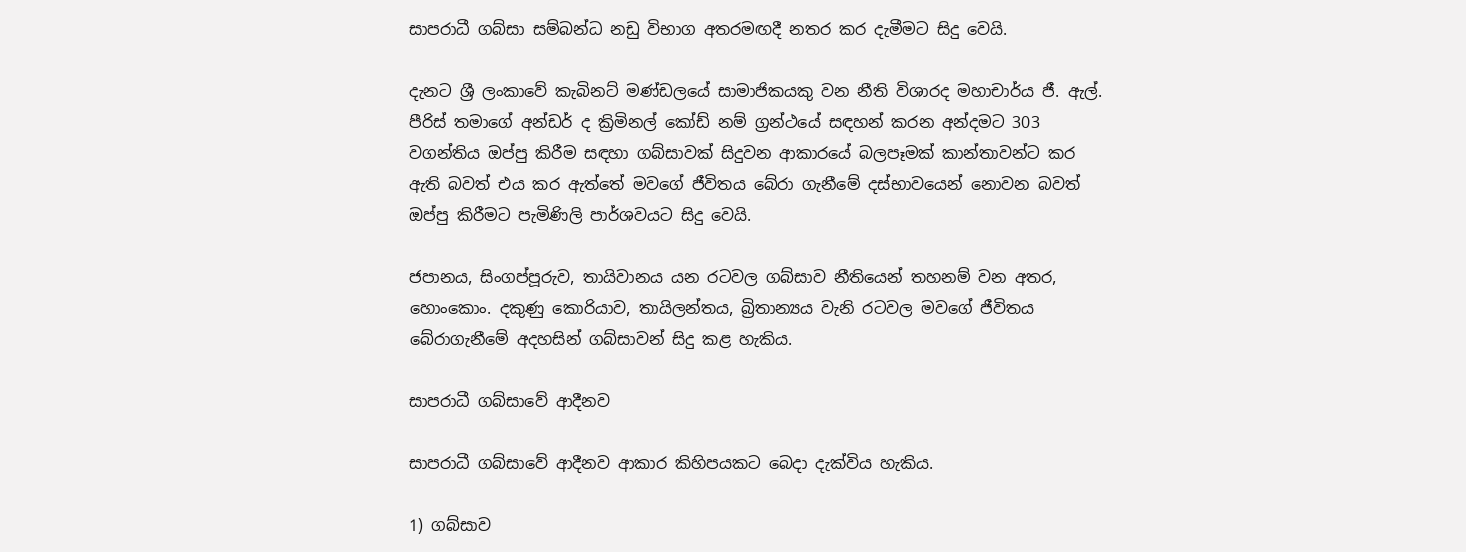සාපරාධී ගබ්සා සම්බන්ධ නඩු විභාග අතරමඟදී නතර කර දැමීමට සිදු වෙයි.

දැනට ශ්‍රී ලංකාවේ කැබිනට්‌ මණ්‌ඩලයේ සාමාජිකයකු වන නීති විශාරද මහාචාර්ය ජී. ඇල්. පීරිස්‌ තමාගේ අන්ඩර් ද ක්‍රිමිනල් කෝඩ් නම් ග්‍රන්ථයේ සඳහන් කරන අන්දමට 303 වගන්තිය ඔප්පු කිරීම සඳහා ගබ්සාවක්‌ සිදුවන ආකාරයේ බලපෑමක්‌ කාන්තාවන්ට කර ඇති බවත් එය කර ඇත්තේ මවගේ ජීවිතය බේරා ගැනීමේ දස්‌භාවයෙන් නොවන බවත් ඔප්පු කිරීමට පැමිණිලි පාර්ශවයට සිදු වෙයි.

ජපානය, සිංගප්පූරුව, තායිවානය යන රටවල ගබ්සාව නීතියෙන් තහනම් වන අතර, හොංකොං. දකුණු කොරියාව, තායිලන්තය, බ්‍රිතාන්‍යය වැනි රටවල මවගේ ජීවිතය බේරාගැනීමේ අදහසින් ගබ්සාවන් සිදු කළ හැකිය.

සාපරාධී ගබ්සාවේ ආදීනව

සාපරාධී ගබ්සාවේ ආදීනව ආකාර කිහිපයකට බෙදා දැක්‌විය හැකිය.

1) ගබ්සාව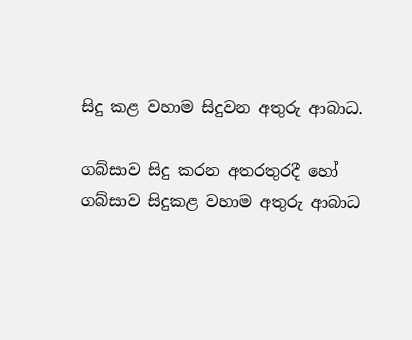සිදු කළ වහාම සිදුවන අතුරු ආබාධ.

ගබ්සාව සිදු කරන අතරතුරදී හෝ ගබ්සාව සිදුකළ වහාම අතුරු ආබාධ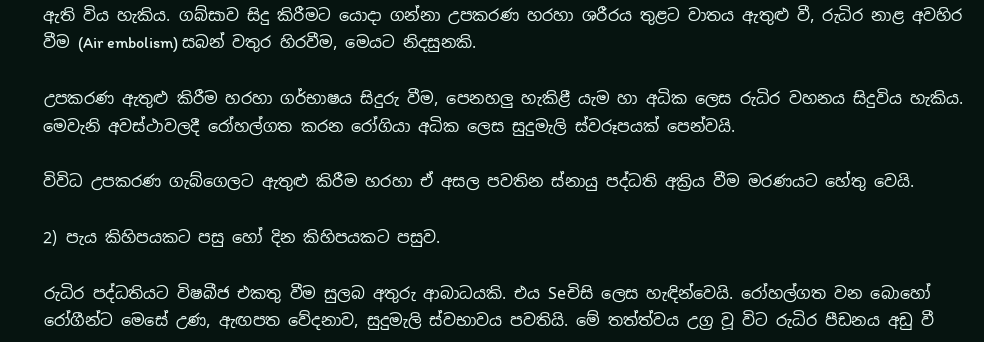ඇති විය හැකිය. ගබ්සාව සිදු කිරීමට යොදා ගන්නා උපකරණ හරහා ශරීරය තුළට වාතය ඇතුළු වී, රුධිර නාළ අවහිර වීම (Air embolism) සබන් වතුර හිරවීම, මෙයට නිදසුනකි.

උපකරණ ඇතුළු කිරීම හරහා ගර්භාෂය සිදුරු වීම, පෙනහලු හැකිළී යැම හා අධික ලෙස රුධිර වහනය සිදුවිය හැකිය. මෙවැනි අවස්‌ථාවලදී රෝහල්ගත කරන රෝගියා අධික ලෙස සුදුමැලි ස්‌වරූපයක්‌ පෙන්වයි.

විවිධ උපකරණ ගැබ්ගෙලට ඇතුළු කිරීම හරහා ඒ අසල පවතින ස්‌නායු පද්ධති අක්‍රිය වීම මරණයට හේතු වෙයි.

2) පැය කිහිපයකට පසු හෝ දින කිහිපයකට පසුව.

රුධිර පද්ධතියට විෂබීජ එකතු වීම සුලබ අතුරු ආබාධයකි. එය Seචිසි ලෙස හැඳින්වෙයි. රෝහල්ගත වන බොහෝ රෝගීන්ට මෙසේ උණ, ඇඟපත වේදනාව, සුදුමැලි ස්‌වභාවය පවතියි. මේ තත්ත්වය උග්‍ර වූ විට රුධිර පීඩනය අඩු වී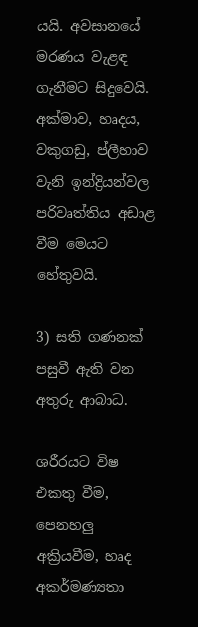යයි. අවසානයේ මරණය වැළඳ ගැනීමට සිදුවෙයි. අක්‌මාව, හෘදය, වකුගඩු, ප්ලීහාව වැනි ඉන්ද්‍රියන්වල පරිවෘත්තිය අඩාළ වීම මෙයට හේතුවයි.

3) සති ගණනක්‌ පසුවී ඇති වන අතුරු ආබාධ.

ශරීරයට විෂ එකතු වීම, පෙනහලු අක්‍රියවීම, හෘද අකර්මණ්‍යතා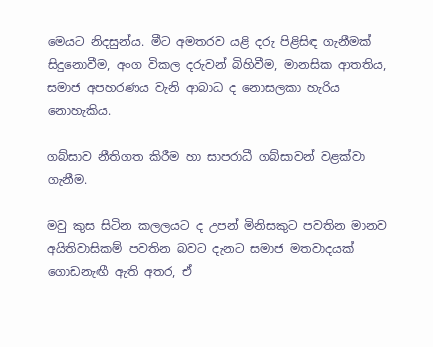මෙයට නිදසුන්ය. මීට අමතරව යළි දරු පිළිසිඳ ගැනීමක්‌ සිදුනොවීම, අංග විකල දරුවන් බිහිවීම, මානසික ආතතිය, සමාජ අපහරණය වැනි ආබාධ ද නොසලකා හැරිය නොහැකිය.

ගබ්සාව නීතිගත කිරීම හා සාපරාධී ගබ්සාවන් වළක්‌වා ගැනීම.

මවු කුස සිටින කලලයට ද උපන් මිනිසකුට පවතින මානව අයිතිවාසිකම් පවතින බවට දැනට සමාජ මතවාදයක්‌ ගොඩනැඟී ඇති අතර, ඒ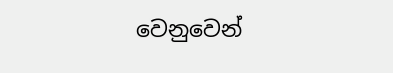වෙනුවෙන්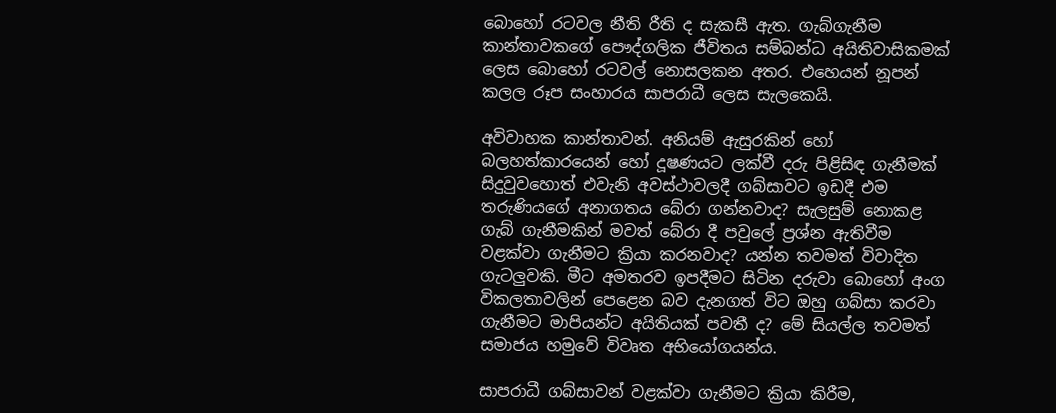බොහෝ රටවල නීති රීති ද සැකසී ඇත. ගැබ්ගැනීම කාන්තාවකගේ පෞද්ගලික ජීවිතය සම්බන්ධ අයිතිවාසිකමක්‌ ලෙස බොහෝ රටවල් නොසලකන අතර. එහෙයන් නූපන් කලල රූප සංහාරය සාපරාධී ලෙස සැලකෙයි.

අවිවාහක කාන්තාවන්. අනියම් ඇසුරකින් හෝ බලහත්කාරයෙන් හෝ දූෂණයට ලක්‌වී දරු පිළිසිඳ ගැනීමක්‌ සිදුවුවහොත් එවැනි අවස්‌ථාවලදී ගබ්සාවට ඉඩදී එම තරුණියගේ අනාගතය බේරා ගන්නවාද? සැලසුම් නොකළ ගැබ් ගැනීමකින් මවත් බේරා දී පවුලේ ප්‍රශ්න ඇතිවීම වළක්‌වා ගැනීමට ක්‍රියා කරනවාද? යන්න තවමත් විවාදිත ගැටලුවකි. මීට අමතරව ඉපදීමට සිටින දරුවා බොහෝ අංග විකලතාවලින් පෙළෙන බව දැනගත් විට ඔහු ගබ්සා කරවා ගැනීමට මාපියන්ට අයිතියක්‌ පවතී ද? මේ සියල්ල තවමත් සමාජය හමුවේ විවෘත අභියෝගයන්ය.

සාපරාධී ගබ්සාවන් වළක්‌වා ගැනීමට ක්‍රියා කිරීම,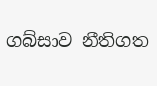ගබ්සාව නීතිගත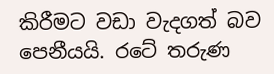කිරීමට වඩා වැදගත් බව පෙනීයයි. රටේ තරුණ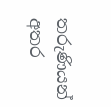තරුණියන් අතර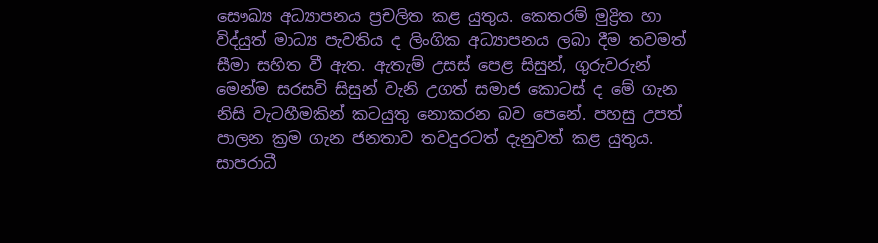සෞඛ්‍ය අධ්‍යාපනය ප්‍රචලිත කළ යුතුය. කෙතරම් මුද්‍රිත හා විද්යුත් මාධ්‍ය පැවතිය ද ලිංගික අධ්‍යාපනය ලබා දීම තවමත් සීමා සහිත වී ඇත. ඇතැම් උසස්‌ පෙළ සිසුන්, ගුරුවරුන් මෙන්ම සරසවි සිසුන් වැනි උගත් සමාජ කොටස්‌ ද මේ ගැන නිසි වැටහීමකින් කටයුතු නොකරන බව පෙනේ. පහසු උපත් පාලන ක්‍රම ගැන ජනතාව තවදුරටත් දැනුවත් කළ යුතුය. සාපරාධී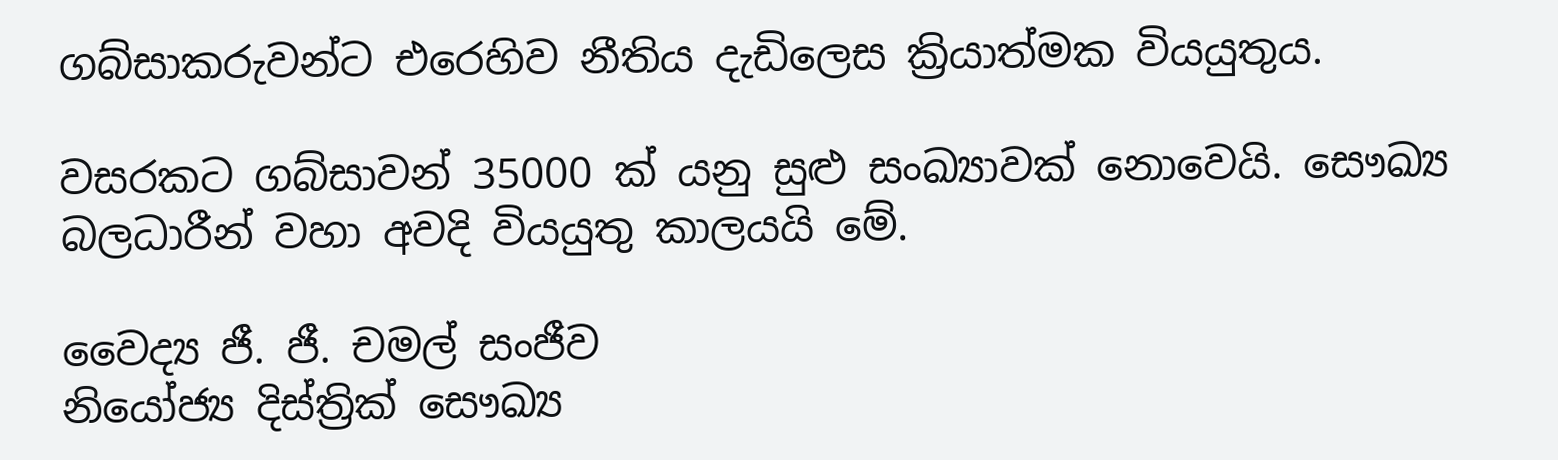ගබ්සාකරුවන්ට එරෙහිව නීතිය දැඩිලෙස ක්‍රියාත්මක වියයුතුය.

වසරකට ගබ්සාවන් 35000 ක්‌ යනු සුළු සංඛ්‍යාවක්‌ නොවෙයි. සෞඛ්‍ය බලධාරීන් වහා අවදි වියයුතු කාලයයි මේ.

වෛද්‍ය ජී. ජී. චමල් සංජීව
නියෝජ්‍ය දිස්‌ත්‍රික්‌ සෞඛ්‍ය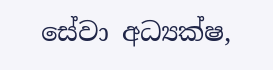සේවා අධ්‍යක්‌ෂ,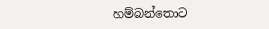හම්බන්තොට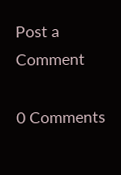Post a Comment

0 Comments